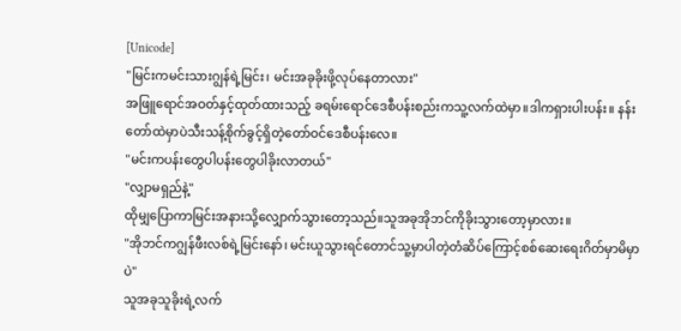[Unicode]
"မြင်းကမင်းသားဂျွန်ရဲ့မြင်း၊ မင်းအခုခိုးဖို့လုပ်နေတာလား"
အဖြူရောင်အဝတ်နှင့်ထုတ်ထားသည့် ခရမ်းရောင်ဒေစီပန်းစည်းကသူ့လက်ထဲမှာ။ဒါကရှားပါးပန်း။ နန်းတော်ထဲမှာပဲသီးသန့်စိုက်ခွင့်ရှိတဲ့တော်ဝင်ဒေစီပန်းလေ။
"မင်းကပန်းတွေပါပန်းတွေပါခိုးလာတယ်"
"လျှာမရှည်နဲ့"
ထိုမျှပြောကာမြင်းအနားသို့လျှောက်သွားတော့သည်။သူအခုအိုဘင်ကိုခိုးသွားတော့မှာလား။
"အိုဘင်ကဂျွန်ဖီးလစ်ရဲ့မြင်းနော်၊ မင်းယူသွားရင်တောင်သူ့မှာပါတဲ့တံဆိပ်ကြောင့်စစ်ဆေးရေးဂိတ်မှာမိမှာပဲ"
သူအခုသူခိုးရဲ့လက်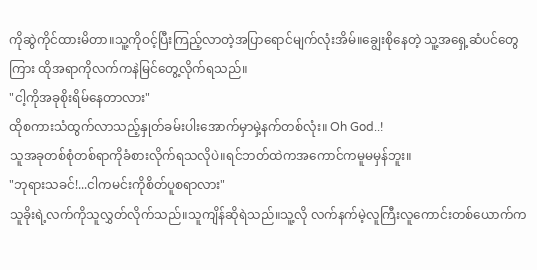ကိုဆွဲကိုင်ထားမိတာ။သူ့ကိုဝင့်ပြီးကြည့်လာတဲ့အပြာရောင်မျက်လုံးအိမ်။ချွေးစိုနေတဲ့ သူ့အရှေ့ဆံပင်တွေကြား ထိုအရာကိုလက်ကနဲမြင်တွေ့လိုက်ရသည်။
"ငါ့ကိုအခုစိုးရိမ်နေတာလား"
ထိုစကားသံထွက်လာသည့်နှုတ်ခမ်းပါးအောက်မှာမှဲ့နက်တစ်လုံး။ Oh God..!
သူအခုတစ်စုံတစ်ရာကိုခံစားလိုက်ရသလိုပဲ။ရင်ဘတ်ထဲကအကောင်ကမူမမှန်ဘူး။
"ဘုရားသခင်!...ငါကမင်းကိုစိတ်ပူစရာလား"
သူခိုးရဲ့လက်ကိုသူလွှတ်လိုက်သည်။သူကျိန်ဆိုရဲသည်။သူ့လို လက်နက်မဲ့လူကြီးလူကောင်းတစ်ယောက်က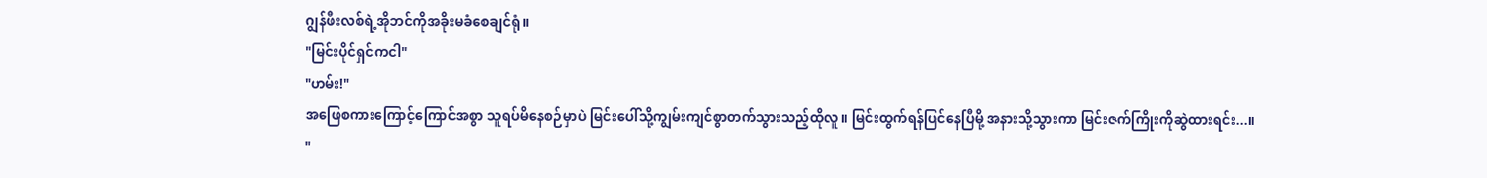ဂျွန်ဖီးလစ်ရဲ့အိုဘင်ကိုအခိုးမခံစေချင်ရုံ။
"မြင်းပိုင်ရှင်ကငါ"
"ဟမ်း!"
အဖြေစကားကြောင့်ကြောင်အစွာ သူရပ်မိနေစဉ်မှာပဲ မြင်းပေါ်သို့ကျွမ်းကျင်စွာတက်သွားသည့်ထိုလူ။ မြင်းထွက်ရန်ပြင်နေပြီမို့ အနားသို့သွားကာ မြင်းဇက်ကြိုးကိုဆွဲထားရင်း...။
"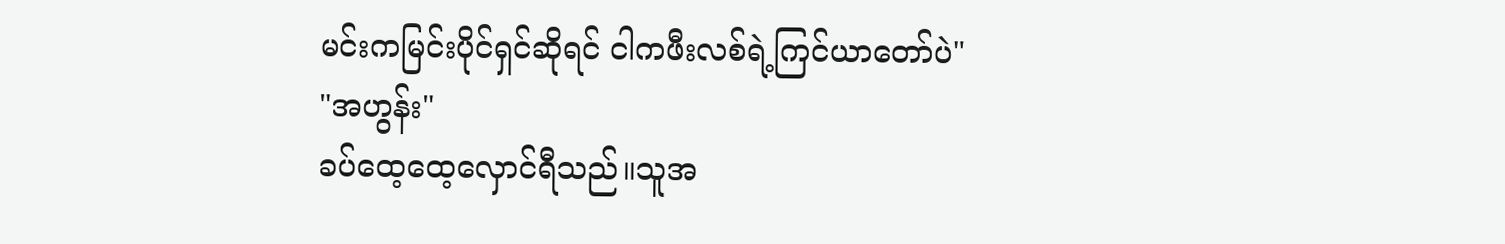မင်းကမြင်းပိုင်ရှင်ဆိုရင် ငါကဖီးလစ်ရဲ့ကြင်ယာတော်ပဲ"
"အဟွန်း"
ခပ်ထေ့ထေ့လှောင်ရီသည်။သူအ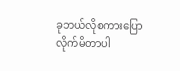ခုဘယ်လိုစကားပြောလိုက်မိတာပါ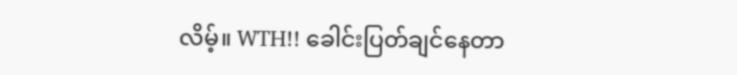လိမ့်။ WTH!! ခေါင်းပြတ်ချင်နေတာ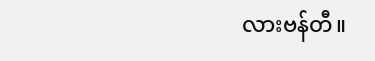လားဗန်တီ။